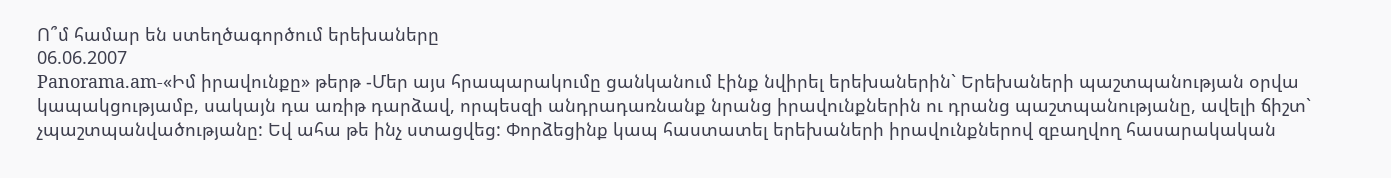Ո՞մ համար են ստեղծագործում երեխաները
06.06.2007
Panorama.am-«Իմ իրավունքը» թերթ -Մեր այս հրապարակումը ցանկանում էինք նվիրել երեխաներին` Երեխաների պաշտպանության օրվա կապակցությամբ, սակայն դա առիթ դարձավ, որպեսզի անդրադառնանք նրանց իրավունքներին ու դրանց պաշտպանությանը, ավելի ճիշտ` չպաշտպանվածությանը: Եվ ահա թե ինչ ստացվեց: Փորձեցինք կապ հաստատել երեխաների իրավունքներով զբաղվող հասարակական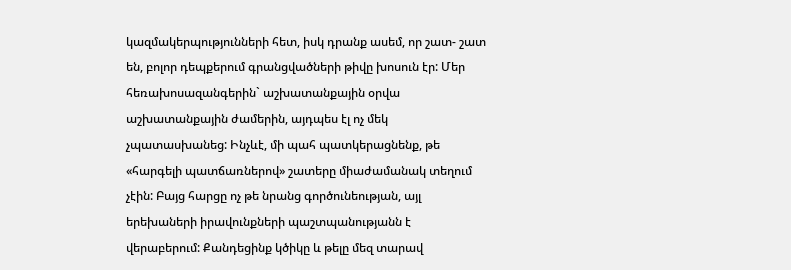կազմակերպությունների հետ, իսկ դրանք ասեմ, որ շատ- շատ են, բոլոր դեպքերում գրանցվածների թիվը խոսուն էր: Մեր հեռախոսազանգերին` աշխատանքային օրվա աշխատանքային ժամերին, այդպես էլ ոչ մեկ չպատասխանեց: Ինչևէ, մի պահ պատկերացնենք, թե «հարգելի պատճառներով» շատերը միաժամանակ տեղում չէին: Բայց հարցը ոչ թե նրանց գործունեության, այլ երեխաների իրավունքների պաշտպանությանն է վերաբերում: Քանդեցինք կծիկը և թելը մեզ տարավ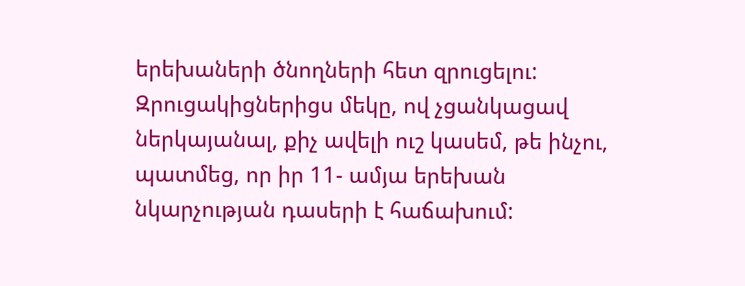երեխաների ծնողների հետ զրուցելու: Զրուցակիցներիցս մեկը, ով չցանկացավ ներկայանալ, քիչ ավելի ուշ կասեմ, թե ինչու, պատմեց, որ իր 11- ամյա երեխան նկարչության դասերի է հաճախում: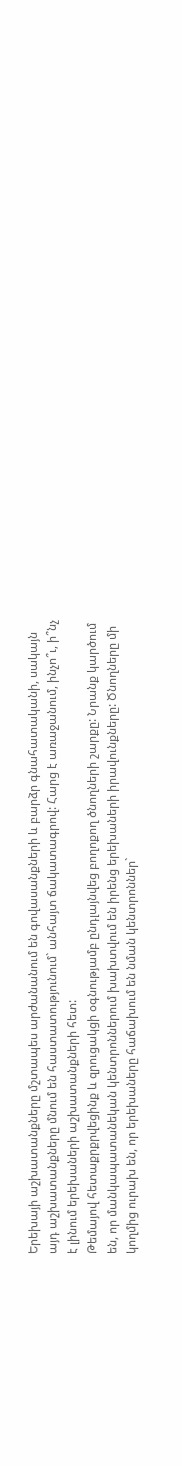Երեխայի աշխատանքները մշտապես արժանանում են գովասանքների և բարձր գնահատականի, սակայն այդ աշխատանքները մնում են հաստատությունում` անհայտ ճակատագրով: Հարց է առաջանում, ինչո՞ւ, ի՞նչ է լինում երեխաների աշխատանքների հետ:
Թեմայով հետաքրքրվեցինք և զրուցակցի օգնությամբ ընդլայնվեց բողոքող ծնողների շարքը: Նրանք կարծում են, որ մանկապատանեկան կենտրոններում խախտվում են իրենց երեխաների իրավունքները: Ծնողները մի կողմից ուրախ են, որ երեխաները հաճախում են նման կենտրոններ`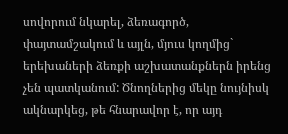սովորում նկարել, ձեռագործ, փայտամշակում և այլն, մյուս կողմից` երեխաների ձեռքի աշխատանքներն իրենց չեն պատկանում: Ծնողներից մեկը նույնիսկ ակնարկեց, թե հնարավոր է, որ այդ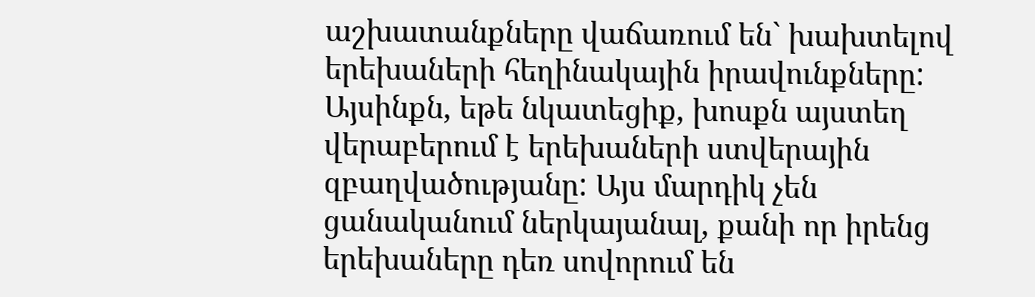աշխատանքները վաճառում են` խախտելով երեխաների հեղինակային իրավունքները: Այսինքն, եթե նկատեցիք, խոսքն այստեղ վերաբերում է երեխաների ստվերային զբաղվածությանը: Այս մարդիկ չեն ցանականում ներկայանալ, քանի որ իրենց երեխաները դեռ սովորում են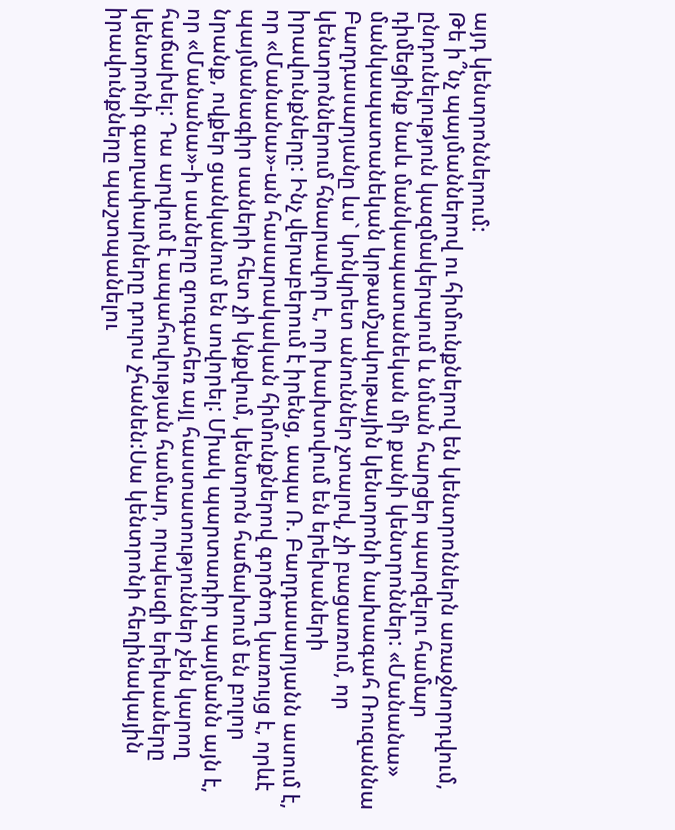այդ կենտրոններում:
Թե ի՞նչ պայմաններով ու հիմունքներով են կենտրոններն առաջնորդվում, ընդունելություն կազմակերպում և նման հարցեր պարզելու համար դիմեցինք նաև մանկապատանեկան մի քանի կենտրոններ: «Մանանա» մանկապատանեկան կրթամշակութային կենտրոնի նախագահ Ռուզաննա Բաղդասարյանը ևս` կոնկրետ անուններ չտալով, չի բացառում, որ կենտրոններում հնարավոր է, որ խախտվում են երեխաների իրավունքները: Ինչ վերաբերում է իրենց, ապա Ռ. Բաղդասարյանն ասում է, որ «Մանանա»-ան հասարակական հիմունքներով գործող կառույց է, որևէ պայմանագիր սաների հետ չի կնքվում, կենտրոն հաճախում են բոլոր նրանք, ովքեր ցանկանում են սովորել: Միակ պարտադիր պայմանն այն է, որ «Մանանա»-ի սաները զուգահեռ այլ հաստատություններ չեն կարող հաճախել: Դա արվում է ապահովության համար, որպեսզի երեխաները կենտրոնի գաղափարները դուրս չհանեն:Սա կենտրոնի հեղինակային իրավունքները պաշտպանելու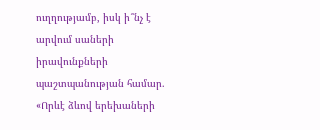ուղղությամբ, իսկ ի՞նչ է արվում սաների իրավունքների պաշտպանության համար. «Որևէ ձևով երեխաների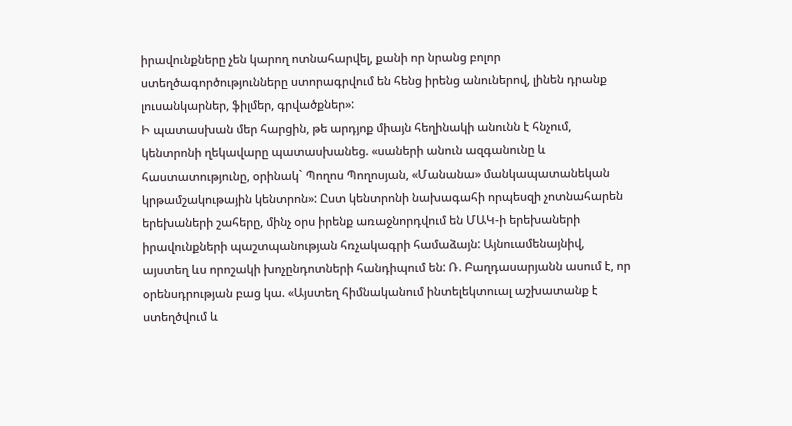իրավունքները չեն կարող ոտնահարվել, քանի որ նրանց բոլոր ստեղծագործությունները ստորագրվում են հենց իրենց անուներով, լինեն դրանք լուսանկարներ, ֆիլմեր, գրվածքներ»:
Ի պատասխան մեր հարցին, թե արդյոք միայն հեղինակի անունն է հնչում, կենտրոնի ղեկավարը պատասխանեց. «սաների անուն ազգանունը և հաստատությունը, օրինակ` Պողոս Պողոսյան, «Մանանա» մանկապատանեկան կրթամշակութային կենտրոն»: Ըստ կենտրոնի նախագահի որպեսզի չոտնահարեն երեխաների շահերը, մինչ օրս իրենք առաջնորդվում են ՄԱԿ-ի երեխաների իրավունքների պաշտպանության հռչակագրի համաձայն: Այնուամենայնիվ, այստեղ ևս որոշակի խոչընդոտների հանդիպում են: Ռ. Բաղդասարյանն ասում է, որ օրենսդրության բաց կա. «Այստեղ հիմնականում ինտելեկտուալ աշխատանք է ստեղծվում և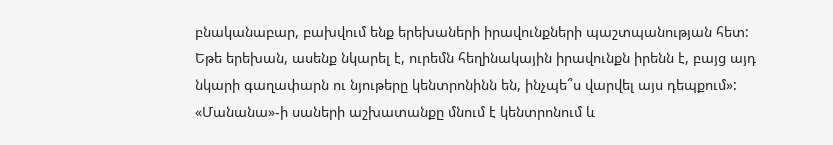բնականաբար, բախվում ենք երեխաների իրավունքների պաշտպանության հետ: Եթե երեխան, ասենք նկարել է, ուրեմն հեղինակային իրավունքն իրենն է, բայց այդ նկարի գաղափարն ու նյութերը կենտրոնինն են, ինչպե՞ս վարվել այս դեպքում»: «Մանանա»-ի սաների աշխատանքը մնում է կենտրոնում և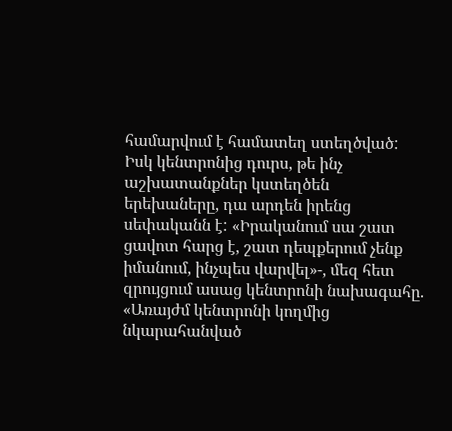համարվում է համատեղ ստեղծված: Իսկ կենտրոնից դուրս, թե ինչ աշխատանքներ կստեղծեն երեխաները, դա արդեն իրենց սեփականն է: «Իրականում սա շատ ցավոտ հարց է, շատ դեպքերում չենք իմանում, ինչպես վարվել»-, մեզ հետ զրույցում ասաց կենտրոնի նախագահը. «Առայժմ կենտրոնի կողմից նկարահանված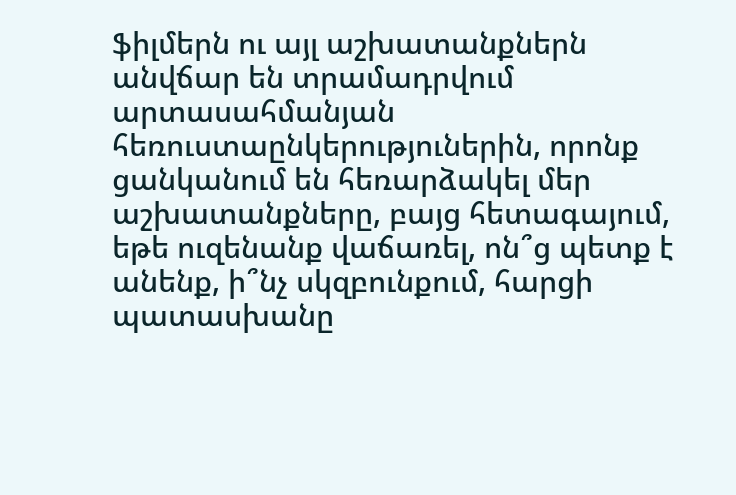ֆիլմերն ու այլ աշխատանքներն անվճար են տրամադրվում արտասահմանյան հեռուստաընկերություներին, որոնք ցանկանում են հեռարձակել մեր աշխատանքները, բայց հետագայում, եթե ուզենանք վաճառել, ոն՞ց պետք է անենք, ի՞նչ սկզբունքում, հարցի պատասխանը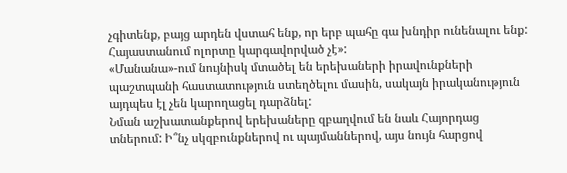չգիտենք, բայց արդեն վստահ ենք, որ երբ պահը գա խնդիր ունենալու ենք: Հայաստանում ոլորտը կարգավորված չէ»:
«Մանանա»-ում նույնիսկ մտածել են երեխաների իրավունքների պաշտպանի հաստատություն ստեղծելու մասին, սակայն իրականություն այդպես էլ չեն կարողացել դարձնել:
Նման աշխատանքերով երեխաները զբաղվում են նաև Հայորդաց տներում: Ի՞նչ սկզբունքներով ու պայմաններով, այս նույն հարցով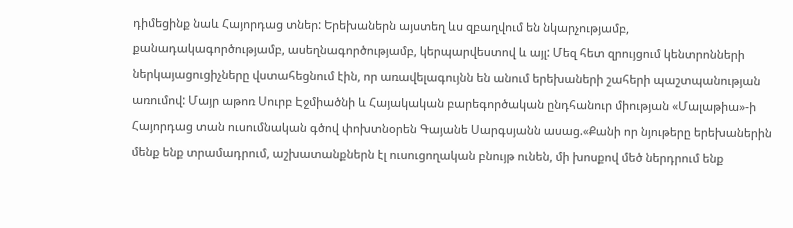դիմեցինք նաև Հայորդաց տներ: Երեխաներն այստեղ ևս զբաղվում են նկարչությամբ, քանադակագործությամբ, ասեղնագործությամբ, կերպարվեստով և այլ: Մեզ հետ զրույցում կենտրոնների ներկայացուցիչները վստահեցնում էին, որ առավելագույնն են անում երեխաների շահերի պաշտպանության առումով: Մայր աթոռ Սուրբ Էջմիածնի և Հայակական բարեգործական ընդհանուր միության «Մալաթիա»-ի Հայորդաց տան ուսումնական գծով փոխտնօրեն Գայանե Սարգսյանն ասաց.«Քանի որ նյութերը երեխաներին մենք ենք տրամադրում, աշխատանքներն էլ ուսուցողական բնույթ ունեն, մի խոսքով մեծ ներդրում ենք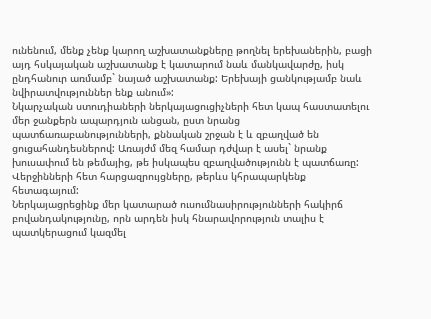ունենում, մենք չենք կարող աշխատանքները թողնել երեխաներին, բացի այդ հսկայական աշխատանք է կատարում նաև մանկավարժը, իսկ ընդհանուր առմամբ` նայած աշխատանք: Երեխայի ցանկությամբ նաև նվիրատվություններ ենք անում»:
Նկարչական ստուդիաների ներկայացուցիչների հետ կապ հաստատելու մեր ջանքերն ապարդյուն անցան, ըստ նրանց պատճառաբանությունների, քննական շրջան է և զբաղված են ցուցահանդեսներով: Առայժմ մեզ համար դժվար է ասել` նրանք խուսափում են թեմայից, թե իսկապես զբաղվածությունն է պատճառը: Վերջինների հետ հարցազրույցները, թերևս կհրապարկենք հետագայում:
Ներկայացրեցինք մեր կատարած ուսումնասիրությունների հակիրճ բովանդակությունը, որն արդեն իսկ հնարավորություն տալիս է պատկերացում կազմել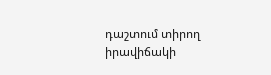դաշտում տիրող իրավիճակի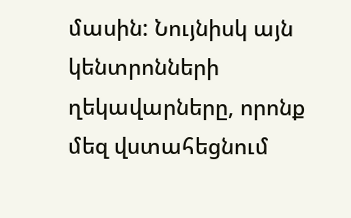մասին: Նույնիսկ այն կենտրոնների ղեկավարները, որոնք մեզ վստահեցնում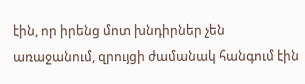էին, որ իրենց մոտ խնդիրներ չեն առաջանում, զրույցի ժամանակ հանգում էին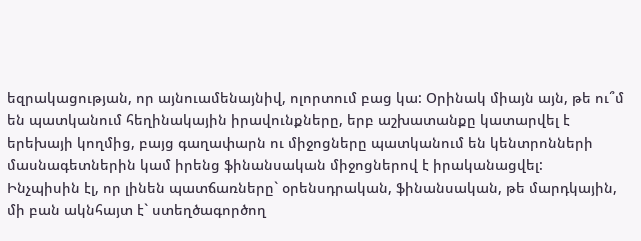եզրակացության, որ այնուամենայնիվ, ոլորտում բաց կա: Օրինակ միայն այն, թե ու՞մ են պատկանում հեղինակային իրավունքները, երբ աշխատանքը կատարվել է երեխայի կողմից, բայց գաղափարն ու միջոցները պատկանում են կենտրոնների մասնագետներին կամ իրենց ֆինանսական միջոցներով է իրականացվել:
Ինչպիսին էլ, որ լինեն պատճառները` օրենսդրական, ֆինանսական, թե մարդկային, մի բան ակնհայտ է` ստեղծագործող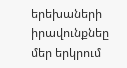երեխաների իրավունքնեը մեր երկրում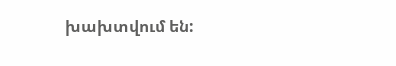խախտվում են: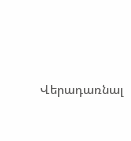Վերադառնալ